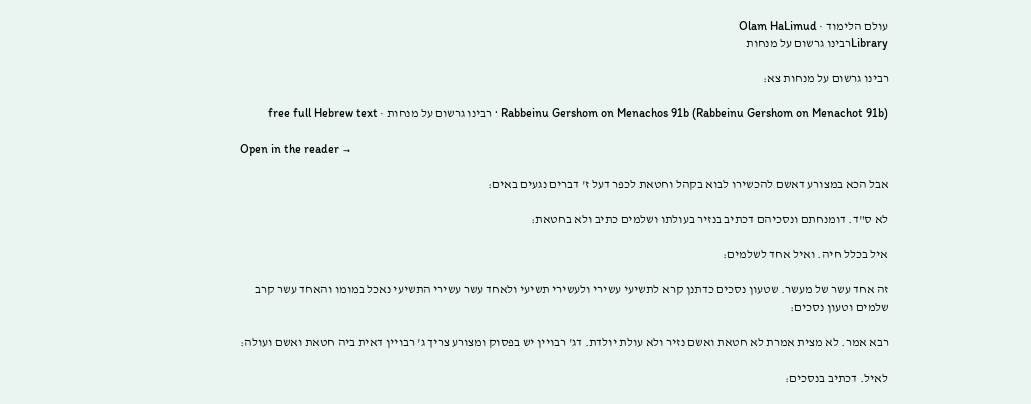עולם הלימוד · Olam HaLimud
Libraryרבינו גרשום על מנחות

רבינו גרשום על מנחות צא:

Rabbeinu Gershom on Menachos 91b (Rabbeinu Gershom on Menachot 91b) · רבינו גרשום על מנחות · free full Hebrew text

Open in the reader →

אבל הכא במצורע דאשם להכשירו לבוא בקהל וחטאת לכפר דעל ז' דברים נגעים באים:

לא ס"ד. דומנחתם ונסכיהם דכתיב בנזיר בעולתו ושלמים כתיב ולא בחטאת:

איל בכלל חיה. ואיל אחד לשלמים:

זה אחד עשר של מעשר. שטעון נסכים כדתנן קרא לתשיעי עשירי ולעשירי תשיעי ולאחד עשר עשירי התשיעי נאכל במומו והאחד עשר קרב שלמים וטעון נסכים:

רבא אמר. לא מצית אמרת לא חטאת ואשם נזיר ולא עולת יולדת. דג' רבויין יש בפסוק ומצורע צריך ג' רבויין דאית ביה חטאת ואשם ועולה:

לאיל. דכתיב בנסכים: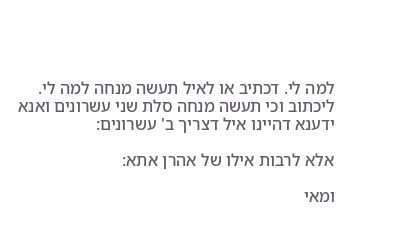למה לי. דכתיב או לאיל תעשה מנחה למה לי. ליכתוב וכי תעשה מנחה סלת שני עשרונים ואנא ידענא דהיינו איל דצריך ב' עשרונים:

אלא לרבות אילו של אהרן אתא:

ומאי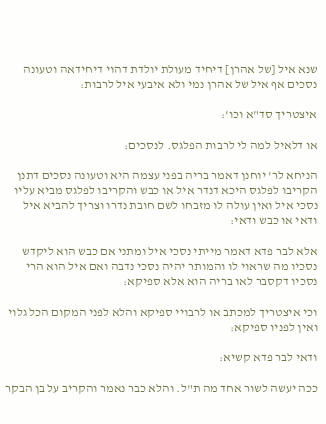שנא איל [של אהרן] דיחיד מעולת יולדת דהוי דיחידאה וטעונה נסכים אף איל של אהרן נמי ולא איבעי איל לרבות:

איצטריך סד"א וכו':

או דלאיל למה לי לרבות הפלגס. לנסכים:

הניחא לר' יוחנן דאמר בריה בפני עצמה היא וטעונה נסכים דתנן הקריבו לפלגס היכא דנדר איל או כבש והקריבו לפלגס מביא עליו נסכי איל ואין עולה לו מזבחו לשם חובת נדרו וצריך להביא איל ודאי או כבש ודאי:

אלא לבר פדא דאמר מייתי נסכי איל ומתני אם כבש הוא ליקדש נסכיו מה שראוי לו והמותר יהיה נסכי נדבה ואם איל הוא הרי נסכיו דקסבר לאו בריה הוא אלא ספיקא:

וכי איצטריך למכתב או לרבויי ספיקא והלא לפני המקום הכל גלוי ואין לפניו ספיקא:

ודאי לבר פדא קשיא:

ככה יעשה לשור אחד מה ת"ל. והלא כבר נאמר והקריב על בן הבקר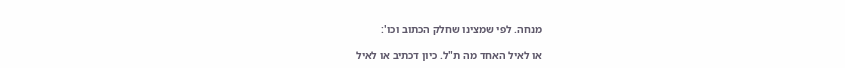מנחה. לפי שמצינו שחלק הכתוב וכו':

או לאיל האחד מה ת"ל. כיון דכתיב או לאיל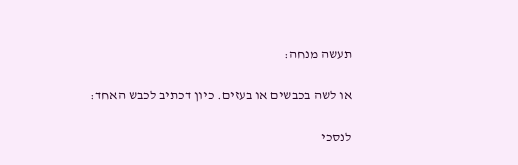תעשה מנחה:

או לשה בכבשים או בעזים. כיון דכתיב לכבש האחד:

לנסכי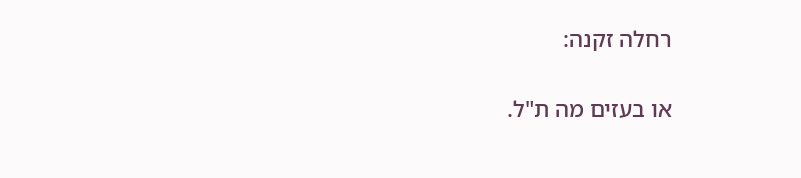רחלה זקנה:

או בעזים מה ת"ל.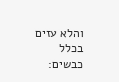והלא עזים בכלל כבשים: